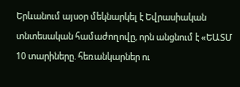Երևանում այսօր մեկնարկել է Եվրասիական տնտեսական համաժողովը, որն անցնում է «ԵԱՏՄ 10 տարիները. հեռանկարներ ու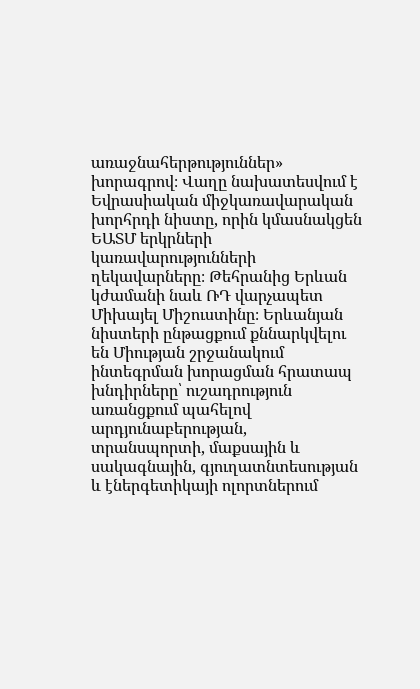առաջնահերթություններ» խորագրով։ Վաղը նախատեսվում է Եվրասիական միջկառավարական խորհրդի նիստը, որին կմասնակցեն ԵԱՏՄ երկրների կառավարությունների ղեկավարները։ Թեհրանից Երևան կժամանի նաև ՌԴ վարչապետ Միխայել Միշուստինը։ Երևանյան նիստերի ընթացքում քննարկվելու են Միության շրջանակում ինտեգրման խորացման հրատապ խնդիրները՝ ուշադրություն առանցքում պահելով արդյունաբերության, տրանսպորտի, մաքսային և սակագնային, գյուղատնտեսության և էներգետիկայի ոլորտներում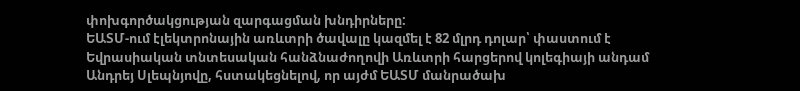փոխգործակցության զարգացման խնդիրները:
ԵԱՏՄ-ում էլեկտրոնային առևտրի ծավալը կազմել է 82 մլրդ դոլար՝ փաստում է Եվրասիական տնտեսական հանձնաժողովի Առևտրի հարցերով կոլեգիայի անդամ Անդրեյ Սլեպնյովը, հստակեցնելով, որ այժմ ԵԱՏՄ մանրածախ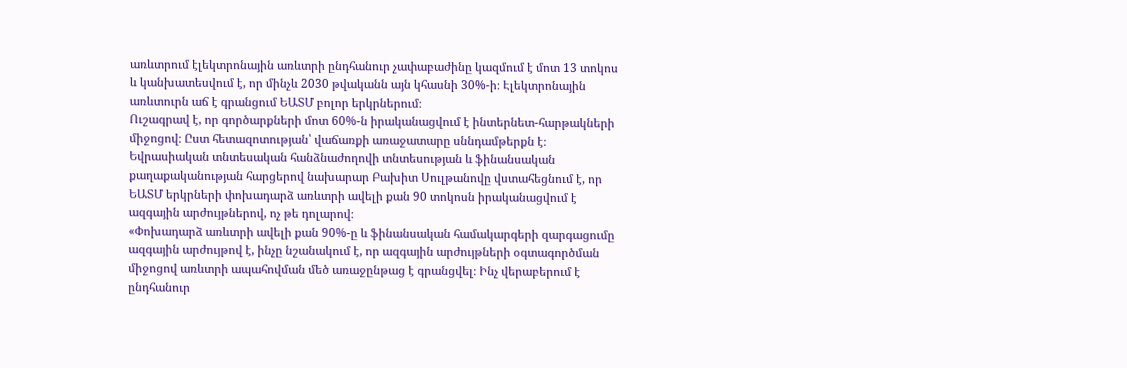առևտրում էլեկտրոնային առևտրի ընդհանուր չափաբաժինը կազմում է մոտ 13 տոկոս և կանխատեսվում է, որ մինչև 2030 թվականն այն կհասնի 30%-ի։ Էլեկտրոնային առևտուրն աճ է գրանցում ԵԱՏՄ բոլոր երկրներում։
Ուշագրավ է, որ գործարքների մոտ 60%-ն իրականացվում է ինտերնետ-հարթակների միջոցով։ Ըստ հետազոտության՝ վաճառքի առաջատարը սննդամթերքն է։
Եվրասիական տնտեսական հանձնաժողովի տնտեսության և ֆինանսական քաղաքականության հարցերով նախարար Բախիտ Սուլթանովը վստահեցնում է, որ ԵԱՏՄ երկրների փոխադարձ առևտրի ավելի քան 90 տոկոսն իրականացվում է ազգային արժույթներով, ոչ թե դոլարով։
«Փոխադարձ առևտրի ավելի քան 90%-ը և ֆինանսական համակարգերի զարգացումը ազգային արժույթով է, ինչը նշանակում է, որ ազգային արժույթների օգտագործման միջոցով առևտրի ապահովման մեծ առաջընթաց է գրանցվել։ Ինչ վերաբերում է ընդհանուր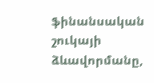ֆինանսական շուկայի ձևավորմանը,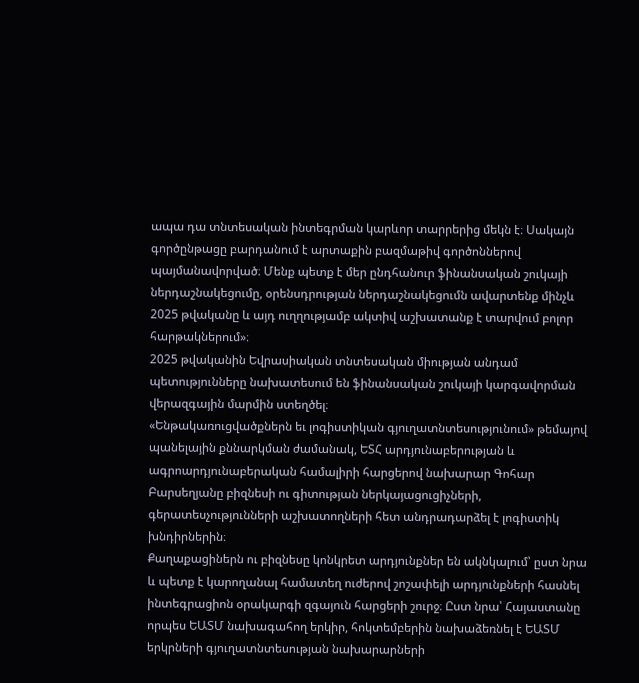ապա դա տնտեսական ինտեգրման կարևոր տարրերից մեկն է։ Սակայն գործընթացը բարդանում է արտաքին բազմաթիվ գործոններով պայմանավորված։ Մենք պետք է մեր ընդհանուր ֆինանսական շուկայի ներդաշնակեցումը, օրենսդրության ներդաշնակեցումն ավարտենք մինչև 2025 թվականը և այդ ուղղությամբ ակտիվ աշխատանք է տարվում բոլոր հարթակներում»։
2025 թվականին Եվրասիական տնտեսական միության անդամ պետությունները նախատեսում են ֆինանսական շուկայի կարգավորման վերազգային մարմին ստեղծել։
«Ենթակառուցվածքներն եւ լոգիստիկան գյուղատնտեսությունում» թեմայով պանելային քննարկման ժամանակ, ԵՏՀ արդյունաբերության և ագրոարդյունաբերական համալիրի հարցերով նախարար Գոհար Բարսեղյանը բիզնեսի ու գիտության ներկայացուցիչների, գերատեսչությունների աշխատողների հետ անդրադարձել է լոգիստիկ խնդիրներին։
Քաղաքացիներն ու բիզնեսը կոնկրետ արդյունքներ են ակնկալում՝ ըստ նրա և պետք է կարողանալ համատեղ ուժերով շոշափելի արդյունքների հասնել ինտեգրացիոն օրակարգի զգայուն հարցերի շուրջ։ Ըստ նրա՝ Հայաստանը որպես ԵԱՏՄ նախագահող երկիր, հոկտեմբերին նախաձեռնել է ԵԱՏՄ երկրների գյուղատնտեսության նախարարների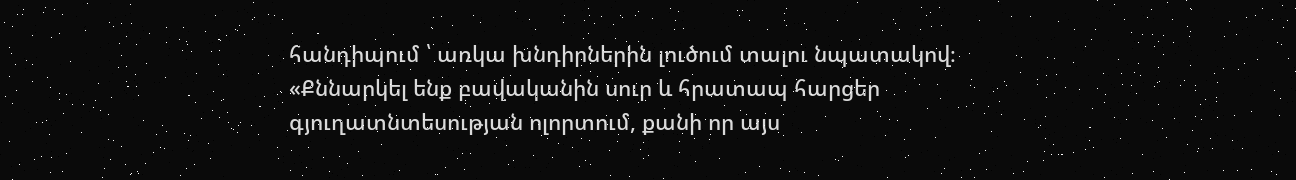հանդիպում ՝ առկա խնդիրներին լուծում տալու նպատակով։
«Քննարկել ենք բավականին սուր և հրատապ հարցեր գյուղատնտեսության ոլորտում, քանի որ այս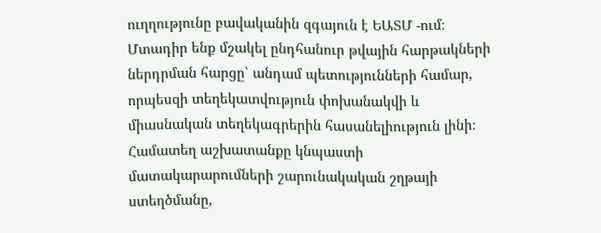ուղղությունը բավականին զգայուն է ԵԱՏՄ -ում։ Մտադիր ենք մշակել ընդհանուր թվային հարթակների ներդրման հարցը՝ անդամ պետությունների համար, որպեսզի տեղեկատվություն փոխանակվի և միասնական տեղեկագրերին հասանելիություն լինի։ Համատեղ աշխատանքը կնպաստի մատակարարումների շարունակական շղթայի ստեղծմանը,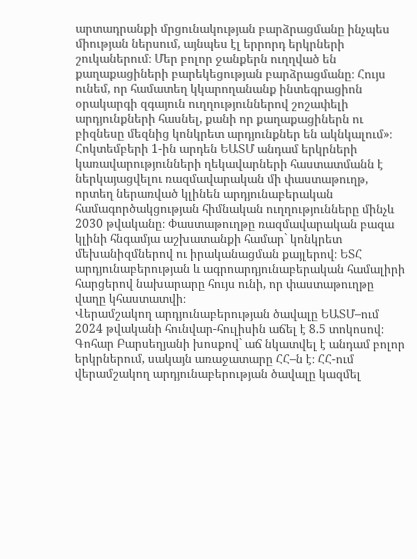արտադրանքի մրցունակության բարձրացմանը ինչպես միության ներսում, այնպես էլ երրորդ երկրների շուկաներում։ Մեր բոլոր ջանքերն ուղղված են քաղաքացիների բարեկեցության բարձրացմանը։ Հույս ունեմ, որ համատեղ կկարողանանք ինտեգրացիոն օրակարգի զգայուն ուղղություններով շոշափելի արդյունքների հասնել, քանի որ քաղաքացիներն ու բիզնեսը մեզնից կոնկրետ արդյունքներ են ակնկալում»։
Հոկտեմբերի 1-ին արդեն ԵԱՏՄ անդամ երկրների կառավարությունների ղեկավարների հաստատմանն է ներկայացվելու ռազմավարական մի փաստաթուղթ, որտեղ ներառված կլինեն արդյունաբերական համագործակցության հիմնական ուղղությունները մինչև 2030 թվականը։ Փաստաթուղթը ռազմավարական բազա կլինի հնգամյա աշխատանքի համար` կոնկրետ մեխանիզմներով ու իրականացման քայլերով։ ԵՏՀ արդյունաբերության և ագրոարդյունաբերական համալիրի հարցերով նախարարը հույս ունի, որ փաստաթուղթը վաղը կհաստատվի։
Վերամշակող արդյունաբերության ծավալը ԵԱՏՄ–ում 2024 թվականի հունվար-հուլիսին աճել է 8.5 տոկոսով։ Գոհար Բարսեղյանի խոսքով` աճ նկատվել է անդամ բոլոր երկրներում, սակայն առաջատարը ՀՀ–ն է։ ՀՀ-ում վերամշակող արդյունաբերության ծավալը կազմել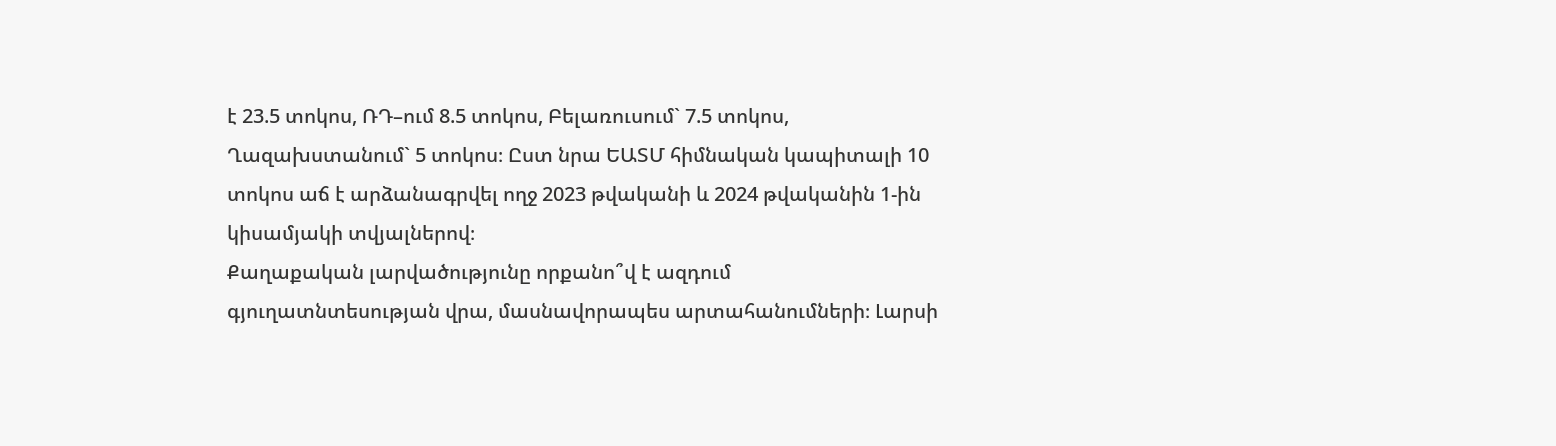է 23.5 տոկոս, ՌԴ–ում 8.5 տոկոս, Բելառուսում` 7.5 տոկոս, Ղազախստանում` 5 տոկոս։ Ըստ նրա ԵԱՏՄ հիմնական կապիտալի 10 տոկոս աճ է արձանագրվել ողջ 2023 թվականի և 2024 թվականին 1-ին կիսամյակի տվյալներով։
Քաղաքական լարվածությունը որքանո՞վ է ազդում գյուղատնտեսության վրա, մասնավորապես արտահանումների։ Լարսի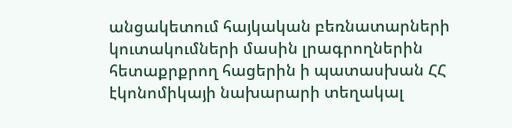անցակետում հայկական բեռնատարների կուտակումների մասին լրագրողներին հետաքրքրող հացերին ի պատասխան ՀՀ էկոնոմիկայի նախարարի տեղակալ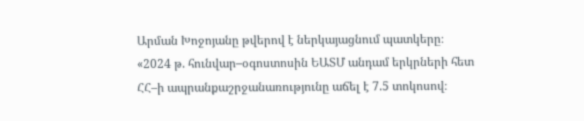Արման Խոջոյանը թվերով է ներկայացնում պատկերը։
«2024 թ. հունվար–օգոստոսին ԵԱՏՄ անդամ երկրների հետ ՀՀ–ի ապրանքաշրջանառությունը աճել է 7.5 տոկոսով։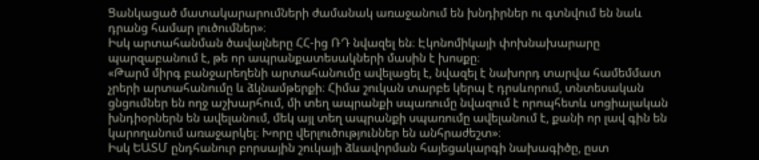Ցանկացած մատակարարումների ժամանակ առաջանում են խնդիրներ ու գտնվում են նաև դրանց համար լուծումներ»։
Իսկ արտահանման ծավալները ՀՀ-ից ՌԴ նվազել են։ Էկոնոմիկայի փոխնախարարը պարզաբանում է, թե որ ապրանքատեսակների մասին է խոսքը։
«Թարմ միրգ բանջարեղենի արտահանումը ավելացել է, նվազել է նախորդ տարվա համեմմատ չրերի արտահանումը և ձկնամթերքի։ Հիմա շուկան տարբե կերպ է դրսևորում, տնտեսական ցնցումներ են ողջ աշխարհում, մի տեղ ապրանքի սպառումը նվազում է որոպհետև սոցիալական խնդիօրներն են ավելանում, մեկ այլ տեղ ապրանքի սպառումը ավելանում է, քանի որ լավ գին են կարողանում առաջարկել։ Խորը վերլուծություններ են անհրաժեշտ»։
Իսկ ԵԱՏՄ ընդհանուր բորսային շուկայի ձևավորման հայեցակարգի նախագիծը, ըստ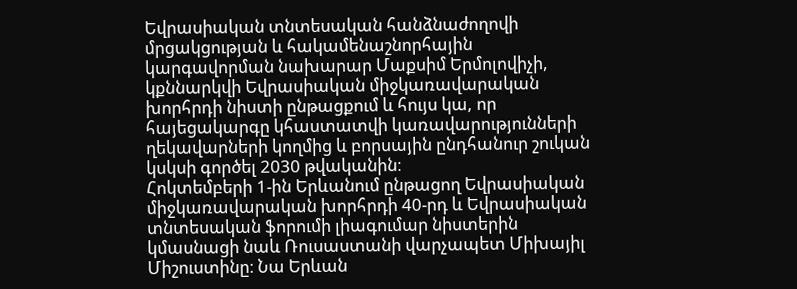Եվրասիական տնտեսական հանձնաժողովի մրցակցության և հակամենաշնորհային կարգավորման նախարար Մաքսիմ Երմոլովիչի, կքննարկվի Եվրասիական միջկառավարական խորհրդի նիստի ընթացքում և հույս կա, որ հայեցակարգը կհաստատվի կառավարությունների ղեկավարների կողմից և բորսային ընդհանուր շուկան կսկսի գործել 2030 թվականին։
Հոկտեմբերի 1-ին Երևանում ընթացող Եվրասիական միջկառավարական խորհրդի 40-րդ և Եվրասիական տնտեսական ֆորումի լիագումար նիստերին կմասնացի նաև Ռուսաստանի վարչապետ Միխայիլ Միշուստինը։ Նա Երևան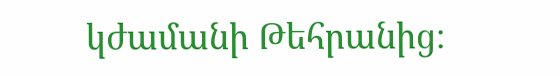կժամանի Թեհրանից։